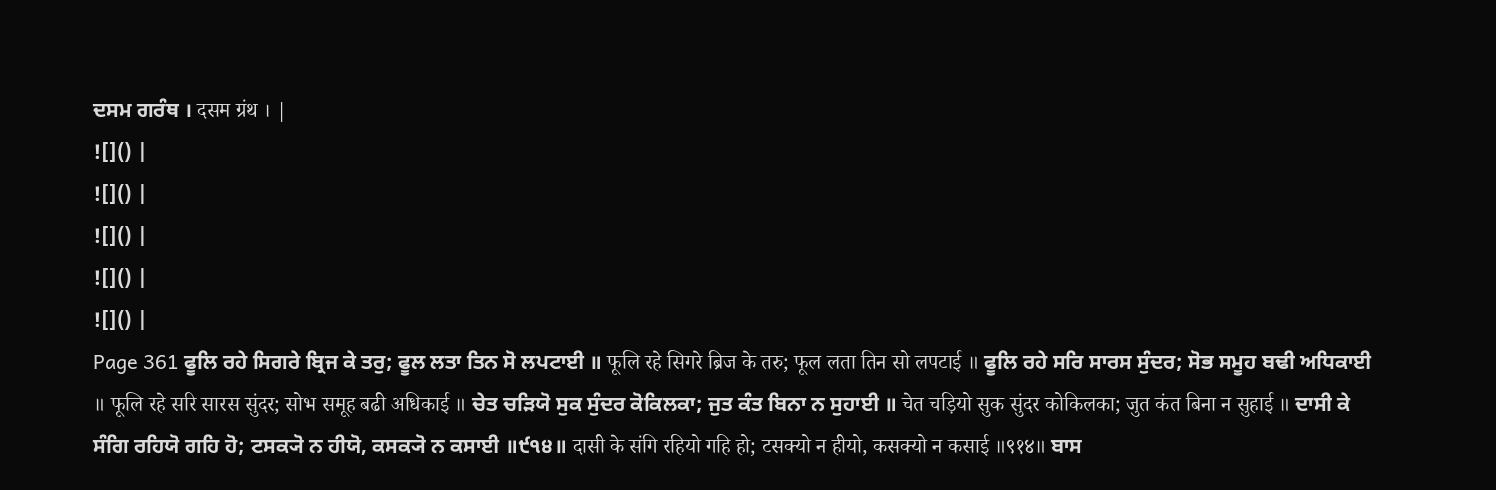ਦਸਮ ਗਰੰਥ । दसम ग्रंथ । |
![]() |
![]() |
![]() |
![]() |
![]() |
Page 361 ਫੂਲਿ ਰਹੇ ਸਿਗਰੇ ਬ੍ਰਿਜ ਕੇ ਤਰੁ; ਫੂਲ ਲਤਾ ਤਿਨ ਸੋ ਲਪਟਾਈ ॥ फूलि रहे सिगरे ब्रिज के तरु; फूल लता तिन सो लपटाई ॥ ਫੂਲਿ ਰਹੇ ਸਰਿ ਸਾਰਸ ਸੁੰਦਰ; ਸੋਭ ਸਮੂਹ ਬਢੀ ਅਧਿਕਾਈ ॥ फूलि रहे सरि सारस सुंदर; सोभ समूह बढी अधिकाई ॥ ਚੇਤ ਚੜਿਯੋ ਸੁਕ ਸੁੰਦਰ ਕੋਕਿਲਕਾ; ਜੁਤ ਕੰਤ ਬਿਨਾ ਨ ਸੁਹਾਈ ॥ चेत चड़ियो सुक सुंदर कोकिलका; जुत कंत बिना न सुहाई ॥ ਦਾਸੀ ਕੇ ਸੰਗਿ ਰਹਿਯੋ ਗਹਿ ਹੋ; ਟਸਕ੍ਯੋ ਨ ਹੀਯੋ, ਕਸਕ੍ਯੋ ਨ ਕਸਾਈ ॥੯੧੪॥ दासी के संगि रहियो गहि हो; टसक्यो न हीयो, कसक्यो न कसाई ॥९१४॥ ਬਾਸ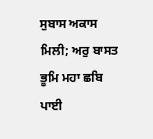ਸੁਬਾਸ ਅਕਾਸ ਮਿਲੀ; ਅਰੁ ਬਾਸਤ ਭੂਮਿ ਮਹਾ ਛਬਿ ਪਾਈ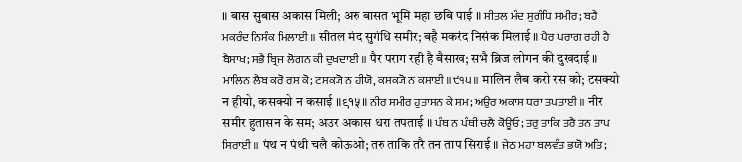॥ बास सुबास अकास मिली; अरु बासत भूमि महा छबि पाई ॥ ਸੀਤਲ ਮੰਦ ਸੁਗੰਧਿ ਸਮੀਰ; ਬਹੈ ਮਕਰੰਦ ਨਿਸੰਕ ਮਿਲਾਈ ॥ सीतल मंद सुगंधि समीर; बहै मकरंद निसंक मिलाई ॥ ਪੈਰ ਪਰਾਗ ਰਹੀ ਹੈ ਬੈਸਾਖ; ਸਭੈ ਬ੍ਰਿਜ ਲੋਗਨ ਕੀ ਦੁਖਦਾਈ ॥ पैर पराग रही है बैसाख; सभै ब्रिज लोगन की दुखदाई ॥ ਮਾਲਿਨ ਲੈਬ ਕਰੋ ਰਸ ਕੋ; ਟਸਕ੍ਯੋ ਨ ਹੀਯੋ, ਕਸਕ੍ਯੋ ਨ ਕਸਾਈ ॥੯੧੫॥ मालिन लैब करो रस को; टसक्यो न हीयो, कसक्यो न कसाई ॥९१५॥ ਨੀਰ ਸਮੀਰ ਹੁਤਾਸਨ ਕੇ ਸਮ; ਅਉਰ ਅਕਾਸ ਧਰਾ ਤਪਤਾਈ ॥ नीर समीर हुतासन के सम; अउर अकास धरा तपताई ॥ ਪੰਥ ਨ ਪੰਥੀ ਚਲੈ ਕੋਊਓ; ਤਰੁ ਤਾਕਿ ਤਰੈ ਤਨ ਤਾਪ ਸਿਰਾਈ ॥ पंथ न पंथी चलै कोऊओ; तरु ताकि तरै तन ताप सिराई ॥ ਜੇਠ ਮਹਾ ਬਲਵੰਤ ਭਯੋ ਅਤਿ;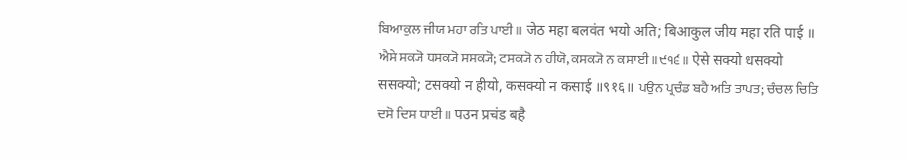ਬਿਆਕੁਲ ਜੀਯ ਮਹਾ ਰਤਿ ਪਾਈ ॥ जेठ महा बलवंत भयो अति; बिआकुल जीय महा रति पाई ॥ ਐਸੇ ਸਕ੍ਯੋ ਧਸਕ੍ਯੋ ਸਸਕ੍ਯੋ; ਟਸਕ੍ਯੋ ਨ ਹੀਯੋ, ਕਸਕ੍ਯੋ ਨ ਕਸਾਈ ॥੯੧੬॥ ऐसे सक्यो धसक्यो ससक्यो; टसक्यो न हीयो, कसक्यो न कसाई ॥९१६॥ ਪਉਨ ਪ੍ਰਚੰਡ ਬਹੈ ਅਤਿ ਤਾਪਤ; ਚੰਚਲ ਚਿਤਿ ਦਸੋ ਦਿਸ ਧਾਈ ॥ पउन प्रचंड बहै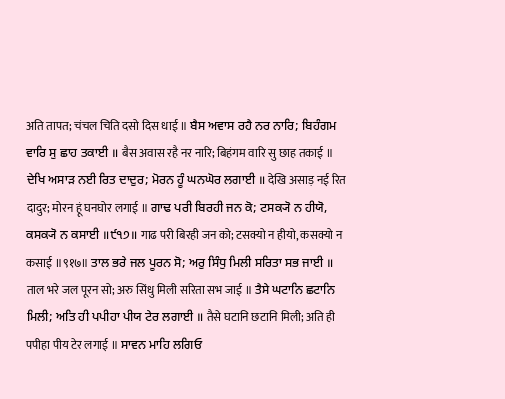अति तापत; चंचल चिति दसो दिस धाई ॥ ਬੈਸ ਅਵਾਸ ਰਹੈ ਨਰ ਨਾਰਿ; ਬਿਹੰਗਮ ਵਾਰਿ ਸੁ ਛਾਹ ਤਕਾਈ ॥ बैस अवास रहै नर नारि; बिहंगम वारि सु छाह तकाई ॥ ਦੇਖਿ ਅਸਾੜ ਨਈ ਰਿਤ ਦਾਦੁਰ; ਮੋਰਨ ਹੂੰ ਘਨਘੋਰ ਲਗਾਈ ॥ देखि असाड़ नई रित दादुर; मोरन हूं घनघोर लगाई ॥ ਗਾਢ ਪਰੀ ਬਿਰਹੀ ਜਨ ਕੋ; ਟਸਕ੍ਯੋ ਨ ਹੀਯੋ, ਕਸਕ੍ਯੋ ਨ ਕਸਾਈ ॥੯੧੭॥ गाढ परी बिरही जन को; टसक्यो न हीयो, कसक्यो न कसाई ॥९१७॥ ਤਾਲ ਭਰੇ ਜਲ ਪੂਰਨ ਸੋ; ਅਰੁ ਸਿੰਧੁ ਮਿਲੀ ਸਰਿਤਾ ਸਭ ਜਾਈ ॥ ताल भरे जल पूरन सो; अरु सिंधु मिली सरिता सभ जाई ॥ ਤੈਸੇ ਘਟਾਨਿ ਛਟਾਨਿ ਮਿਲੀ; ਅਤਿ ਹੀ ਪਪੀਹਾ ਪੀਯ ਟੇਰ ਲਗਾਈ ॥ तैसे घटानि छटानि मिली; अति ही पपीहा पीय टेर लगाई ॥ ਸਾਵਨ ਮਾਹਿ ਲਗਿਓ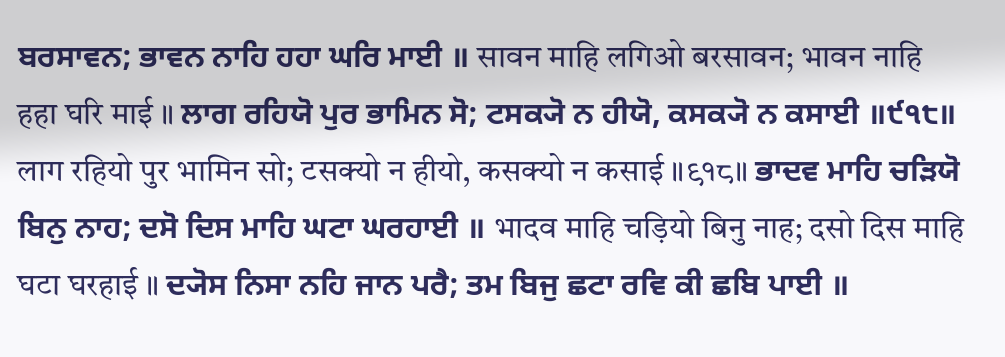ਬਰਸਾਵਨ; ਭਾਵਨ ਨਾਹਿ ਹਹਾ ਘਰਿ ਮਾਈ ॥ सावन माहि लगिओ बरसावन; भावन नाहि हहा घरि माई ॥ ਲਾਗ ਰਹਿਯੋ ਪੁਰ ਭਾਮਿਨ ਸੋ; ਟਸਕ੍ਯੋ ਨ ਹੀਯੋ, ਕਸਕ੍ਯੋ ਨ ਕਸਾਈ ॥੯੧੮॥ लाग रहियो पुर भामिन सो; टसक्यो न हीयो, कसक्यो न कसाई ॥९१८॥ ਭਾਦਵ ਮਾਹਿ ਚੜਿਯੋ ਬਿਨੁ ਨਾਹ; ਦਸੋ ਦਿਸ ਮਾਹਿ ਘਟਾ ਘਰਹਾਈ ॥ भादव माहि चड़ियो बिनु नाह; दसो दिस माहि घटा घरहाई ॥ ਦ੍ਯੋਸ ਨਿਸਾ ਨਹਿ ਜਾਨ ਪਰੈ; ਤਮ ਬਿਜੁ ਛਟਾ ਰਵਿ ਕੀ ਛਬਿ ਪਾਈ ॥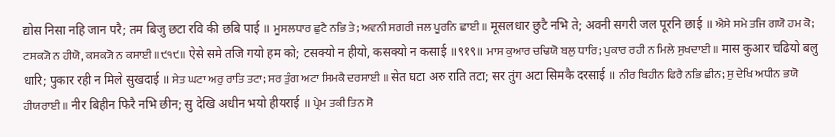द्योस निसा नहि जान परै; तम बिजु छटा रवि की छबि पाई ॥ ਮੂਸਲਧਾਰ ਛੁਟੈ ਨਭਿ ਤੇ; ਅਵਨੀ ਸਗਰੀ ਜਲ ਪੂਰਨਿ ਛਾਈ ॥ मूसलधार छुटै नभि ते; अवनी सगरी जल पूरनि छाई ॥ ਐਸੇ ਸਮੇ ਤਜਿ ਗਯੋ ਹਮ ਕੋ; ਟਸਕ੍ਯੋ ਨ ਹੀਯੋ, ਕਸਕ੍ਯੋ ਨ ਕਸਾਈ ॥੯੧੯॥ ऐसे समे तजि गयो हम को; टसक्यो न हीयो, कसक्यो न कसाई ॥९१९॥ ਮਾਸ ਕੁਆਰ ਚਢਿਯੋ ਬਲੁ ਧਾਰਿ; ਪੁਕਾਰ ਰਹੀ ਨ ਮਿਲੇ ਸੁਖਦਾਈ ॥ मास कुआर चढियो बलु धारि; पुकार रही न मिले सुखदाई ॥ ਸੇਤ ਘਟਾ ਅਰੁ ਰਾਤਿ ਤਟਾ; ਸਰ ਤੁੰਗ ਅਟਾ ਸਿਮਕੈ ਦਰਸਾਈ ॥ सेत घटा अरु राति तटा; सर तुंग अटा सिमकै दरसाई ॥ ਨੀਰ ਬਿਹੀਨ ਫਿਰੈ ਨਭਿ ਛੀਨ; ਸੁ ਦੇਖਿ ਅਧੀਨ ਭਯੋ ਹੀਯਰਾਈ ॥ नीर बिहीन फिरै नभि छीन; सु देखि अधीन भयो हीयराई ॥ ਪ੍ਰੇਮ ਤਕੀ ਤਿਨ ਸੋ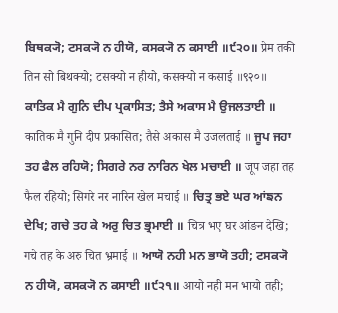ਬਿਥਕ੍ਯੋ; ਟਸਕ੍ਯੋ ਨ ਹੀਯੋ, ਕਸਕ੍ਯੋ ਨ ਕਸਾਈ ॥੯੨੦॥ प्रेम तकी तिन सो बिथक्यो; टसक्यो न हीयो, कसक्यो न कसाई ॥९२०॥ ਕਾਤਿਕ ਮੈ ਗੁਨਿ ਦੀਪ ਪ੍ਰਕਾਸਿਤ; ਤੈਸੇ ਅਕਾਸ ਮੈ ਉਜਲਤਾਈ ॥ कातिक मै गुनि दीप प्रकासित; तैसे अकास मै उजलताई ॥ ਜੂਪ ਜਹਾ ਤਹ ਫੈਲ ਰਹਿਯੋ; ਸਿਗਰੇ ਨਰ ਨਾਰਿਨ ਖੇਲ ਮਚਾਈ ॥ जूप जहा तह फैल रहियो; सिगरे नर नारिन खेल मचाई ॥ ਚਿਤ੍ਰ ਭਏ ਘਰ ਆਂਙਨ ਦੇਖਿ; ਗਚੇ ਤਹ ਕੇ ਅਰੁ ਚਿਤ ਭ੍ਰਮਾਈ ॥ चित्र भए घर आंङन देखि; गचे तह के अरु चित भ्रमाई ॥ ਆਯੋ ਨਹੀ ਮਨ ਭਾਯੋ ਤਹੀ; ਟਸਕ੍ਯੋ ਨ ਹੀਯੋ, ਕਸਕ੍ਯੋ ਨ ਕਸਾਈ ॥੯੨੧॥ आयो नही मन भायो तही;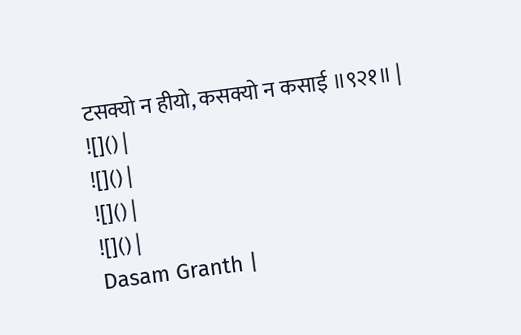टसक्यो न हीयो, कसक्यो न कसाई ॥९२१॥ |
![]() |
![]() |
![]() |
![]() |
Dasam Granth |